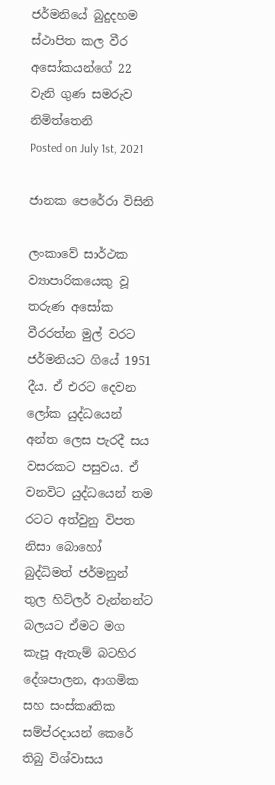ජර්මනියේ බුදුදහම ස්ථාපිත කල වීර අසෝකයන්ගේ 22 වැනි ගුණ සමරුව නිමිත්තෙනි
Posted on July 1st, 2021

ජානක පෙරේරා විසිනි

ලංකාවේ සාර්ථක ව්‍යාපාරිකයෙකු වූ තරුණ අසෝක වීරරත්න මුල් වරට ජර්මනියට ගියේ 1951 දීය. ඒ එරට දෙවන ලෝක යුද්ධයෙන් අන්ත ලෙස පැරදී සය වසරකට පසුවය. ඒ වනවිට යුද්ධයෙන් තම රටට අත්වුනු විපත නිසා බොහෝ බුද්ධිමත් ජර්මනුන් තුල හිට්ලර් වැන්නන්ට බලයට ඒමට මග කැපූ ඇතැම් බටහිර දේශපාලන, ආගමික සහ සංස්කෘතික සම්ප්රදායන් කෙරේ තිබු විශ්වාසය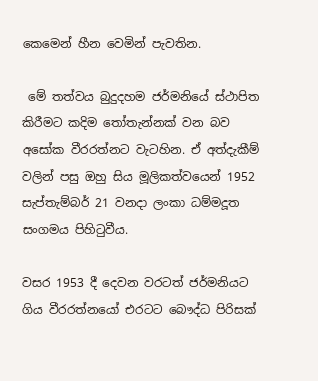කෙමෙන් හීන වෙමින් පැවතින.

 මේ තත්වය බුදුදහම ජර්මනියේ ස්ථාපිත කිරීමට කදිම තෝතැන්නක් වන බව අසෝක වීරරත්නට වැටහින. ඒ අත්දැකීම් වලින් පසු ඔහු සිය මූලිකත්වයෙන් 1952 සැප්තැම්බර් 21 වනදා ලංකා ධම්මදූත සංගමය පිහිටුවීය.

වසර 1953 දී දෙවන වරටත් ජර්මනියට ගිය වීරරත්නයෝ එරටට බෞද්ධ පිරිසක්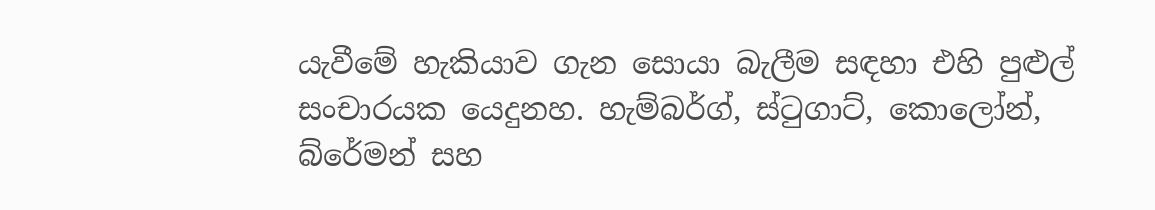යැවීමේ හැකියාව ගැන සොයා බැලීම සඳහා එහි පුළුල් සංචාරයක යෙදුනහ. හැම්බර්ග්, ස්ටුගාට්, කොලෝන්, බ්රේමන් සහ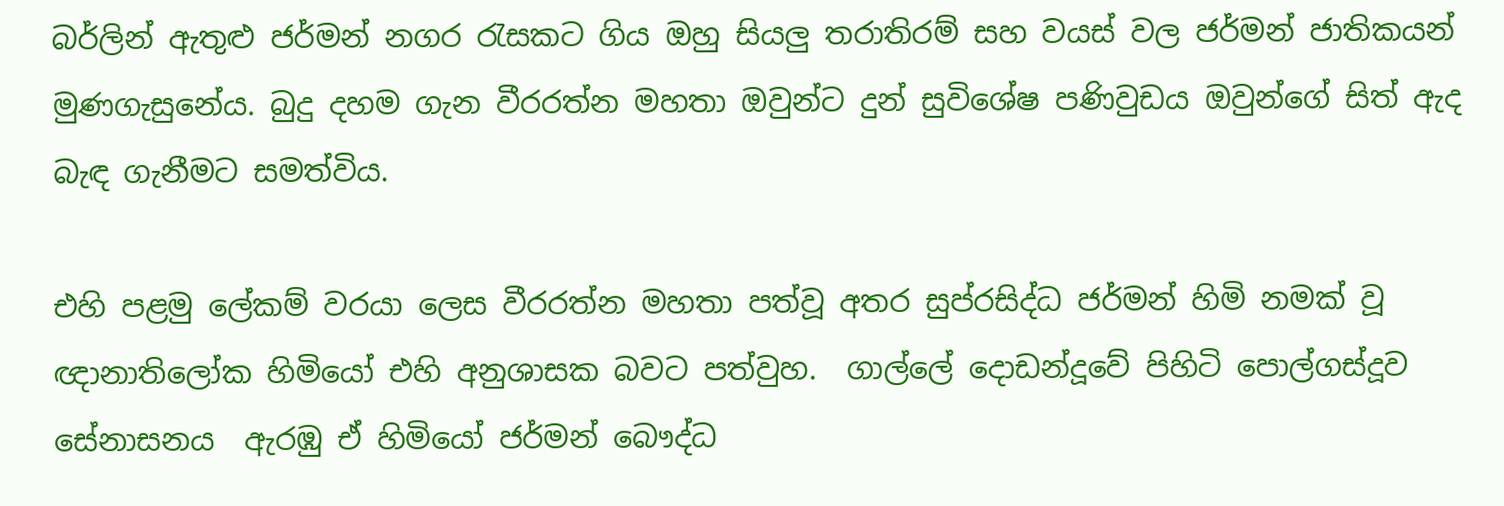බර්ලින් ඇතුළු ජර්මන් නගර රැසකට ගිය ඔහු සියලු තරාතිරම් සහ වයස් වල ජර්මන් ජාතිකයන්  මුණගැසුනේය. බුදු දහම ගැන වීරරත්න මහතා ඔවුන්ට දුන් සුවිශේෂ පණිවුඩය ඔවුන්ගේ සිත් ඇද බැඳ ගැනීමට සමත්විය.

එහි පළමු ලේකම් වරයා ලෙස වීරරත්න මහතා පත්වූ අතර සුප්රසිද්ධ ජර්මන් හිමි නමක් වූ ඥානාතිලෝක හිමියෝ එහි අනුශාසක බවට පත්වුහ.  ගාල්ලේ දොඩන්දූවේ පිහිටි පොල්ගස්දූව සේනාසනය  ඇරඹු ඒ හිමියෝ ජර්මන් බෞද්ධ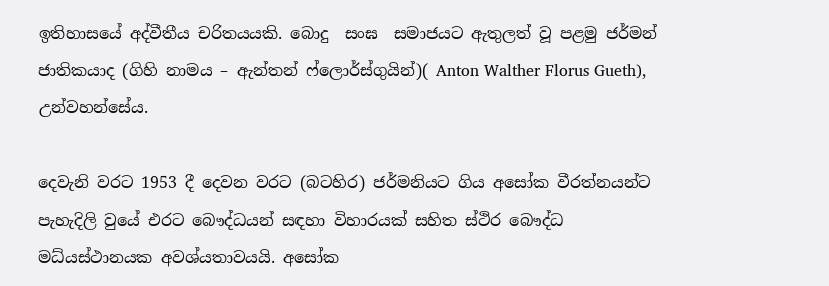ඉතිහාසයේ අද්වීතීය චරිතයයකි. බොදු  සංඝ  සමාජයට ඇතුලත් වූ පළමු ජර්මන් ජාතිකයාද (ගිහි නාමය – ඇන්තන් ෆ්ලොර්ස්ගුයින්)( Anton Walther Florus Gueth), උන්වහන්සේය.

දෙවැනි වරට 1953 දී දෙවන වරට (බටහිර) ජර්මනියට ගිය අසෝක වීරත්නයන්ට පැහැදිලි වුයේ එරට බෞද්ධයන් සඳහා විහාරයක් සහිත ස්ථිර බෞද්ධ මධ්යස්ථානයක අවශ්යතාවයයි. අසෝක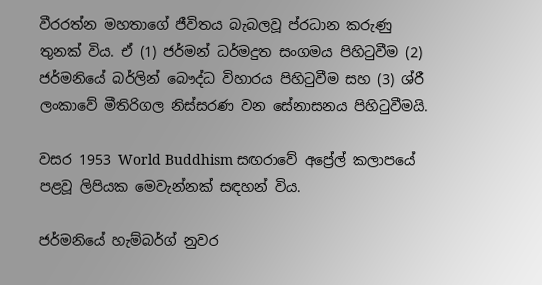වීරරත්න මහතාගේ ජීවිතය බැබලවූ ප්රධාන කරුණු තුනක් විය. ඒ (1) ජර්මන් ධර්මදුත සංගමය පිහිටුවීම (2) ජර්මනියේ බර්ලින් බෞද්ධ විහාරය පිහිටුවීම සහ (3) ශ්රී ලංකාවේ මීතිරිගල නිස්සරණ වන සේනාසනය පිහිටුවීමයි.

වසර 1953 World Buddhism සඟරාවේ අප්‍රේල් කලාපයේ පළවූ ලිපියක මෙවැන්නක් සඳහන් විය.

ජර්මනියේ හැම්බර්ග් නුවර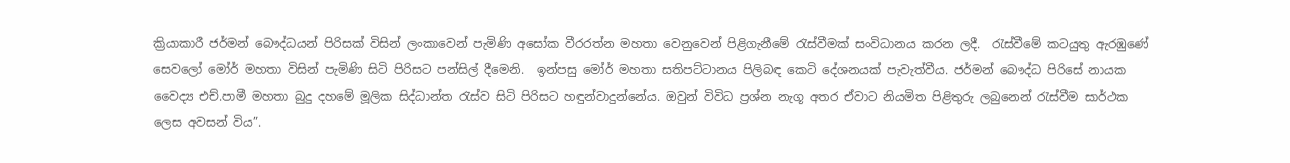ක්‍රියාකාරී ජර්මන් බෞද්ධයන් පිරිසක් විසින් ලංකාවෙන් පැමිණි අසෝක වීරරත්න මහතා වෙනුවෙන් පිළිගැනීමේ රැස්වීමක් සංවිධානය කරන ලදී.  රැස්වීමේ කටයුතු ඇරඹුණේ සෙවලෝ මෝර් මහතා විසින් පැමිණි සිටි පිරිසට පන්සිල් දීමෙනි.  ඉන්පසු මෝර් මහතා සතිපට්ටානය පිලිබඳ කෙටි දේශනයක් පැවැත්වීය. ජර්මන් බෞද්ධ පිරිසේ නායක වෛද්‍ය එච්.පාමී මහතා බුදු දහමේ මූලික සිද්ධාන්ත රැස්ව සිටි පිරිසට හඳුන්වාදුන්නේය. ඔවුන් විවිධ ප්‍රශ්න නැගූ අතර ඒවාට නියමිත පිළිතුරු ලබුනෙන් රැස්වීම සාර්ථක ලෙස අවසන් විය”.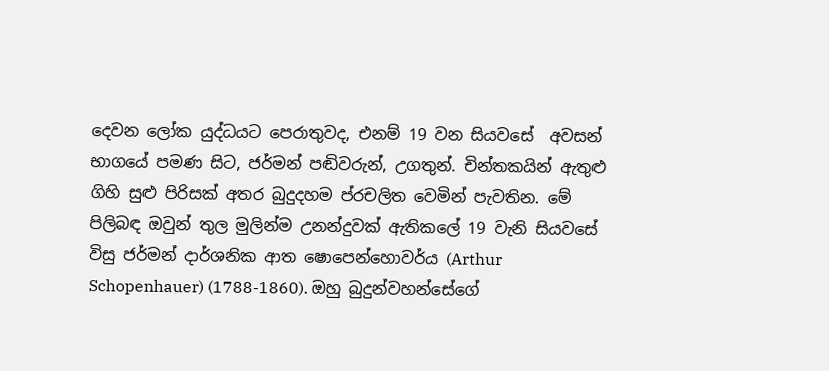දෙවන ලෝක යුද්ධයට පෙරාතුවද, එනම් 19 වන සියවසේ  අවසන් භාගයේ පමණ සිට, ජර්මන් පඬිවරුන්, උගතුන්. චින්තකයින් ඇතුළු ගිහි සුළු පිරිසක් අතර බුදුදහම ප්රචලිත වෙමින් පැවතින. මේ  පිලිබඳ ඔවුන් තුල මුලින්ම උනන්දුවක් ඇතිකලේ 19 වැනි සියවසේ විසු ජර්මන් දාර්ශනික ආත ෂොපෙන්හොවර්ය (Arthur Schopenhauer) (1788-1860). ඔහු බුදුන්වහන්සේගේ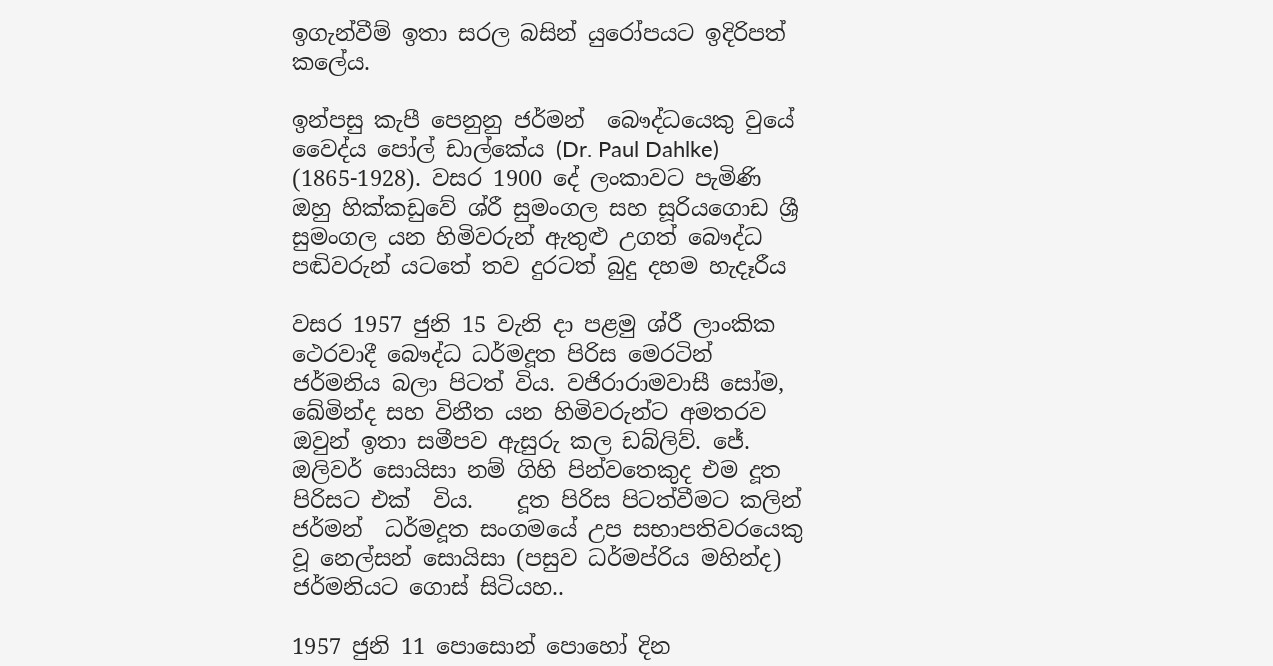ඉගැන්වීම් ඉතා සරල බසින් යුරෝපයට ඉදිරිපත් කලේය.

ඉන්පසු කැපී පෙනුනු ජර්මන්  බෞද්ධයෙකු වුයේ  වෛද්ය පෝල් ඩාල්කේය (Dr. Paul Dahlke) (1865-1928). වසර 1900 දේ ලංකාවට පැමිණි ඔහු හික්කඩුවේ ශ්රී සුමංගල සහ සූරියගොඩ ශ්‍රී සුමංගල යන හිමිවරුන් ඇතුළු උගත් බෞද්ධ පඬිවරුන් යටතේ තව දුරටත් බුදු දහම හැදෑරීය

වසර 1957 ජුනි 15 වැනි දා පළමු ශ්රී ලාංකික ථෙරවාදී බෞද්ධ ධර්මදූත පිරිස මෙරටින් ජර්මනිය බලා පිටත් විය. වජිරාරාමවාසී සෝම, ඛේමින්ද සහ විනීත යන හිමිවරුන්ට අමතරව ඔවුන් ඉතා සමීපව ඇසුරු කල ඩබ්ලිව්. ජේ. ඔලිවර් සොයිසා නම් ගිහි පින්වතෙකුද එම දූත පිරිසට එක්  විය.    දූත පිරිස පිටත්වීමට කලින් ජර්මන්  ධර්මදූත සංගමයේ උප සභාපතිවරයෙකු වූ නෙල්සන් සොයිසා (පසුව ධර්මප්රිය මහින්ද) ජර්මනියට ගොස් සිටියහ..

1957 ජුනි 11 පොසොන් පොහෝ දින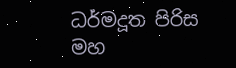ධර්මදූත පිරිස මහ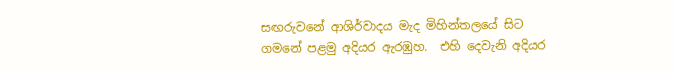සඟරුවනේ ආශිර්වාදය මැද මිහින්තලයේ සිට ගමනේ පළමු අදියර ඇරඹුහ.  එහි දෙවැනි අදියර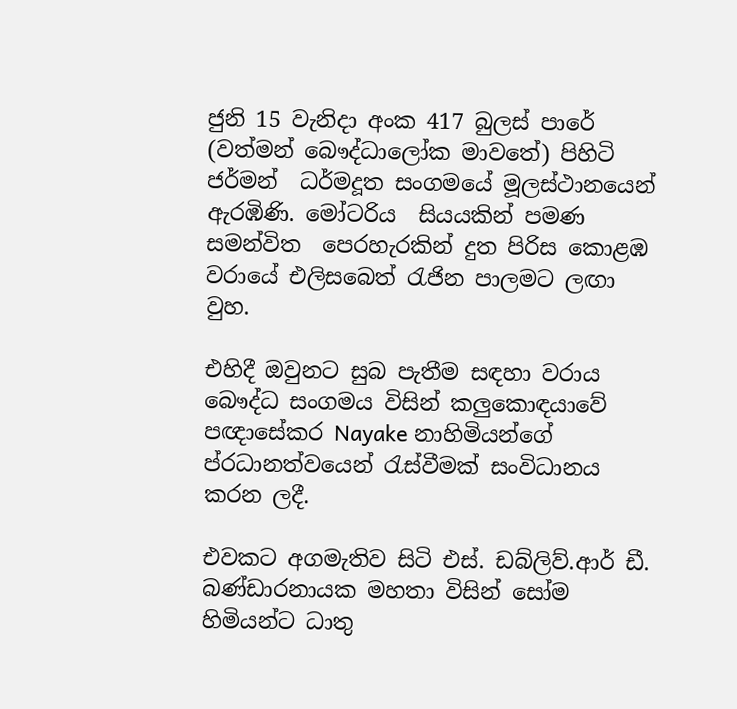ජුනි 15 වැනිදා අංක 417 බුලස් පාරේ (වත්මන් බෞද්ධාලෝක මාවතේ) පිහිටි ජර්මන්  ධර්මදූත සංගමයේ මූලස්ථානයෙන් ඇරඹිණි. මෝටරිය  සියයකින් පමණ සමන්විත  පෙරහැරකින් දුත පිරිස කොළඹ වරායේ එලිසබෙත් රැජින පාලමට ලඟා වුහ.

එහිදී ඔවුනට සුබ පැතීම සඳහා වරාය බෞද්ධ සංගමය විසින් කලුකොඳයාවේ පඥාසේකර Nayake නාහිමියන්ගේ ප්රධානත්වයෙන් රැස්වීමක් සංවිධානය කරන ලදී.

එවකට අගමැතිව සිටි එස්. ඩබ්ලිව්.ආර් ඩී. බණ්ඩාරනායක මහතා විසින් සෝම හිමියන්ට ධාතු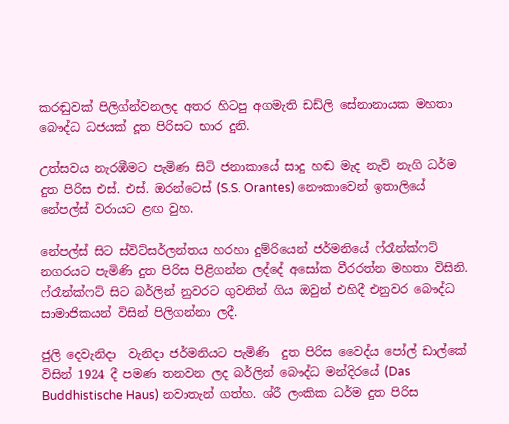කරඬුවක් පිලිග්න්වනලද අතර හිටපු අගමැති ඩඩ්ලි සේනානායක මහතා බෞද්ධ ධජයක් දූත පිරිසට භාර දුනි.

උත්සවය නැරඹීමට පැමිණ සිටි ජනාකායේ සාදු හඬ මැද නැව් නැගි ධර්ම දුත පිරිස එස්. එස්. ඔරන්ටෙස් (S.S. Orantes) නෞකාවෙන් ඉතාලියේ නේපල්ස් වරායට ළඟ වුහ.

නේපල්ස් සිට ස්විට්සර්ලන්තය හරහා දුම්රියෙන් ජර්මනියේ ෆ්රෑන්ක්ෆට් නගරයට පැමිණි දුත පිරිස පිළිගන්න ලද්දේ අසෝක වීරරත්න මහතා විසිනි.  ෆ්රෑන්ක්ෆට් සිට බර්ලින් නුවරට ගුවනින් ගිය ඔවුන් එහිදී එනුවර බෞද්ධ සාමාජිකයන් විසින් පිලිගන්නා ලදී.

ජුලි දෙවැනිදා  වැනිදා ජර්මනියට පැමිණි  දුත පිරිස වෛද්ය පෝල් ඩාල්කේ විසින් 1924 දී පමණ තනවන ලද බර්ලින් බෞද්ධ මන්දිරයේ (Das Buddhistische Haus) නවාතැන් ගත්හ. ශ්රී ලංකික ධර්ම දුත පිරිස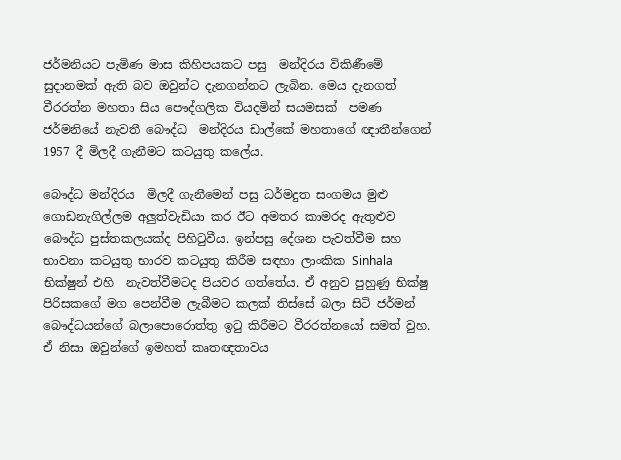ජර්මනියට පැමිණ මාස කිහිපයකට පසු  මන්දිරය විකිණීමේ සුදානමක් ඇති බව ඔවුන්ට දැනගන්නට ලැබින. මෙය දැනගත් වීරරත්න මහතා සිය පෞද්ගලික වියදමින් සයමසක්  පමණ ජර්මනියේ නැවතී බෞද්ධ  මන්දිරය ඩාල්කේ මහතාගේ ඥාතීන්ගෙන් 1957 දී මිලදී ගැනීමට කටයුතු කලේය.

බෞද්ධ මන්දිරය  මිලදී ගැනීමෙන් පසු ධර්මදුත සංගමය මුළු ගොඩනැගිල්ලම අලුත්වැඩියා කර ඊට අමතර කාමරද ඇතුළුව  බෞද්ධ පුස්තකලයක්ද පිහිටුවීය. ඉන්පසු දේශන පැවත්වීම සහ භාවනා කටයුතු භාරව කටයුතු කිරීම සඳහා ලාංකික Sinhala භික්ෂුන් එහි  නැවත්වීමටද පියවර ගත්තේය. ඒ අනුව පුහුණු භික්ෂු පිරිසකගේ මග පෙන්වීම ලැබීමට කලක් තිස්සේ බලා සිටි ජර්මන් බෞද්ධයන්ගේ බලාපොරොත්තු ඉටු කිරීමට වීරරත්නයෝ සමත් වුහ. ඒ නිසා ඔවුන්ගේ ඉමහත් කෘතඥතාවය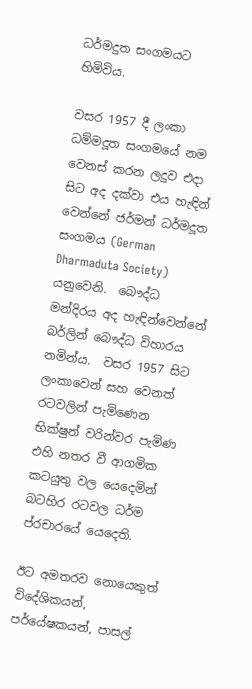ධර්මදුත සංගමයට හිමිවිය.

වසර 1957 දී ලංකා ධම්මදූත සංගමයේ නම වෙනස් කරන ලදුව එදා සිට අද දක්වා එය හැඳින් වෙන්නේ ජර්මන් ධර්මදූත සංගමය (German Dharmaduta Society) යනුවෙනි.  බෞද්ධ මන්දිරය අද හැඳින්වෙන්නේ  බර්ලින් බෞද්ධ විහාරය නමින්ය.  වසර 1957 සිට ලංකාවෙන් සහ වෙනත් රටවලින් පැමිණෙන භික්ෂුන් වරින්වර පැමිණ එහි නතර වී ආගමික කටයුතු වල යෙදෙමින් බටහිර රටවල ධර්ම ප්රචාරයේ යෙදෙති.

ඊට අමතරව නොයෙකුත් විදේශිකයන්, පර්යේෂකයන්, පාසල්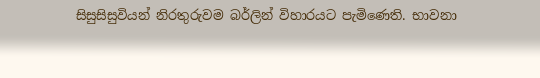සිසුසිසුවියන් නිරතුරුවම බර්ලින් විහාරයට පැමිණෙති. භාවනා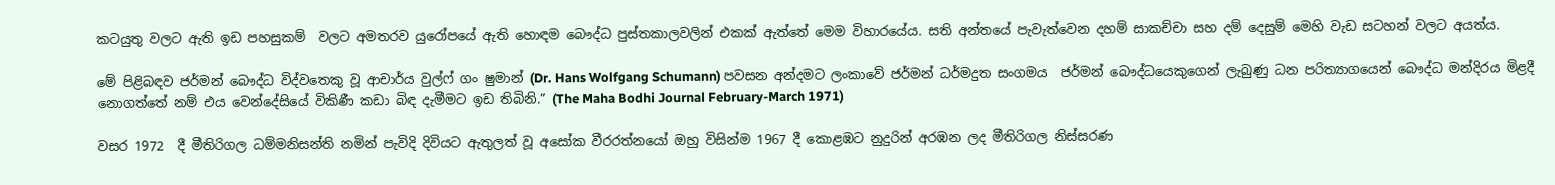කටයුතු වලට ඇති ඉඩ පහසුකම්  වලට අමතරව යුරෝපයේ ඇති හොඳම බෞද්ධ පුස්තකාලවලින් එකක් ඇත්තේ මෙම විහාරයේය. සති අන්තයේ පැවැත්වෙන දහම් සාකච්චා සහ දම් දෙසුම් මෙහි වැඩ සටහන් වලට අයත්ය.

මේ පිළිබඳව ජර්මන් බෞද්ධ විද්වතෙකු වූ ආචාර්ය වුල්ෆ් ගං ෂුමාන් (Dr. Hans Wolfgang Schumann) පවසන අන්දමට ලංකාවේ ජර්මන් ධර්මදුත සංගමය  ජර්මන් බෞද්ධයෙකුගෙන් ලැබුණු ධන පරිත්‍යාගයෙන් බෞද්ධ මන්දිරය මිළදී නොගත්තේ නම් එය වෙන්දේසියේ විකිණී කඩා බිඳ දැමීමට ඉඩ තිබිනි.” (The Maha Bodhi Journal February-March 1971)

වසර 1972  දී මීතිරිගල ධම්මනිසන්ති නමින් පැවිදි දිවියට ඇතුලත් වූ අසෝක වීරරත්නයෝ ඔහු විසින්ම 1967 දී කොළඹට නුදුරින් අරඹන ලද මීතිරිගල නිස්සරණ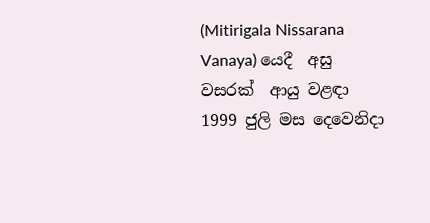(Mitirigala Nissarana Vanaya) යෙදී  අසු වසරක්  ආයු වළඳා 1999 ජුලි මස දෙවෙනිදා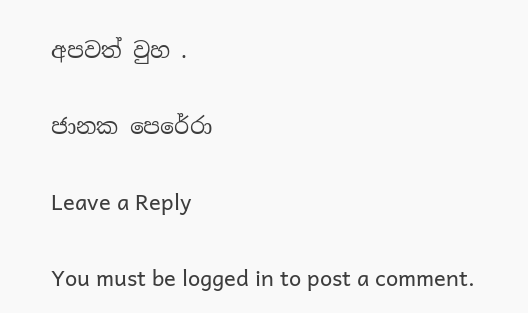අපවත් වුහ .

ජානක පෙරේරා

Leave a Reply

You must be logged in to post a comment.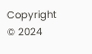Copyright © 2024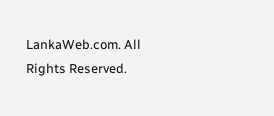LankaWeb.com. All Rights Reserved.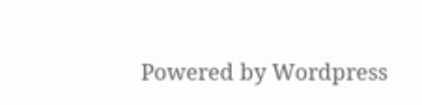Powered by Wordpress